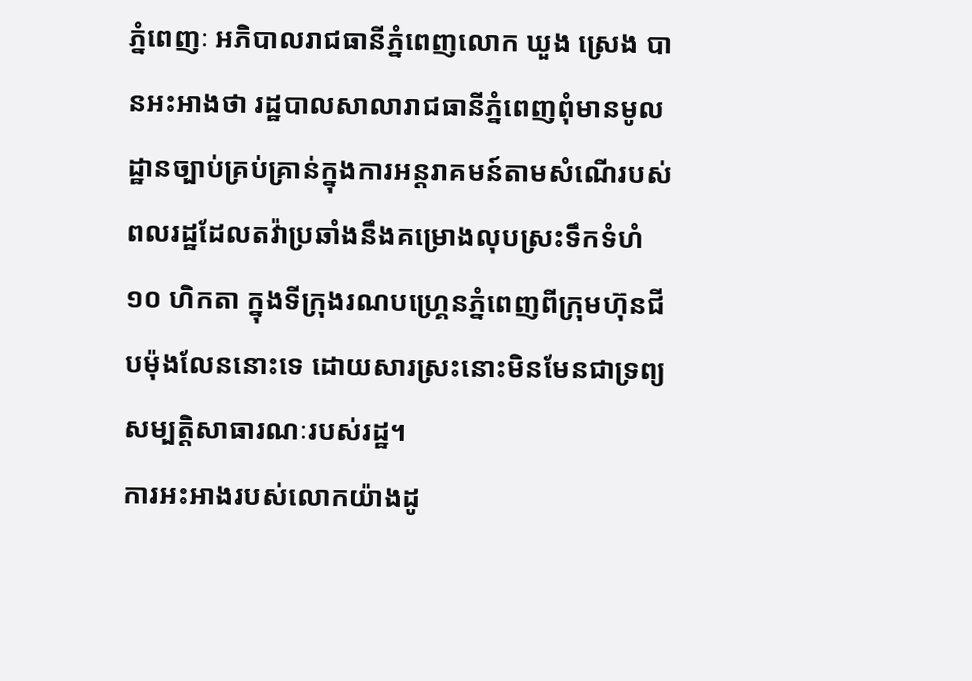ភ្នំពេញៈ អភិបាលរាជធានីភ្នំពេញលោក ឃួង ស្រេង បានអះអាងថា រដ្ឋបាលសាលារាជធានីភ្នំពេញពុំមានមូលដ្ឋានច្បាប់គ្រប់គ្រាន់ក្នុងការអន្តរាគមន៍តាមសំណើរបស់ពលរដ្ឋដែលតវ៉ាប្រឆាំងនឹងគម្រោងលុបស្រះទឹកទំហំ ១០ ហិកតា ក្នុងទីក្រុងរណបហ្គ្រេនភ្នំពេញពីក្រុមហ៊ុនជីបម៉ុងលែននោះទេ ដោយសារស្រះនោះមិនមែនជាទ្រព្យសម្បត្តិសាធារណៈរបស់រដ្ឋ។
ការអះអាងរបស់លោកយ៉ាងដូ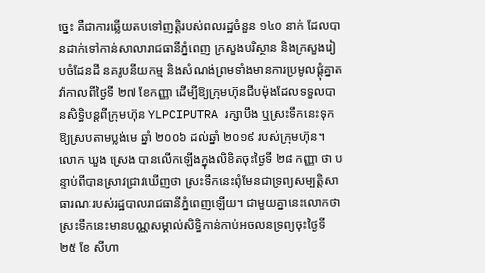ច្នេះ គឺជាការឆ្លើយតបទៅញត្តិរបស់ពលរដ្ឋចំនួន ១៤០ នាក់ ដែលបានដាក់ទៅកាន់សាលារាជធានីភ្នំពេញ ក្រសួងបរិស្ថាន និងក្រសួងរៀបចំដែនដី នគរូបនីយកម្ម និងសំណង់ព្រមទាំងមានការប្រមូលផ្តុំគ្នាតវ៉ាកាលពីថ្ងៃទី ២៧ ខែកញ្ញា ដើម្បីឱ្យក្រុមហ៊ុនជីបម៉ុងដែលទទួលបានសិទ្ធិបន្តពីក្រុមហ៊ុន YLPCIPUTRA រក្សាបឹង ឬស្រះទឹកនេះទុកឱ្យស្របតាមប្លង់មេ ឆ្នាំ ២០០៦ ដល់ឆ្នាំ ២០១៩ របស់ក្រុមហ៊ុន។
លោក ឃួង ស្រេង បានលើកឡើងក្នុងលិខិតចុះថ្ងៃទី ២៨ កញ្ញា ថា បន្ទាប់ពីបានស្រាវជ្រាវឃើញថា ស្រះទឹកនេះពុំមែនជាទ្រព្យសម្បត្តិសាធារណៈរបស់រដ្ឋបាលរាជធានីភ្នំពេញឡើយ។ ជាមួយគ្នានេះលោកថា ស្រះទឹកនេះមានបណ្ណសម្គាល់សិទ្ធិកាន់កាប់អចលនទ្រព្យចុះថ្ងៃទី ២៥ ខែ សីហា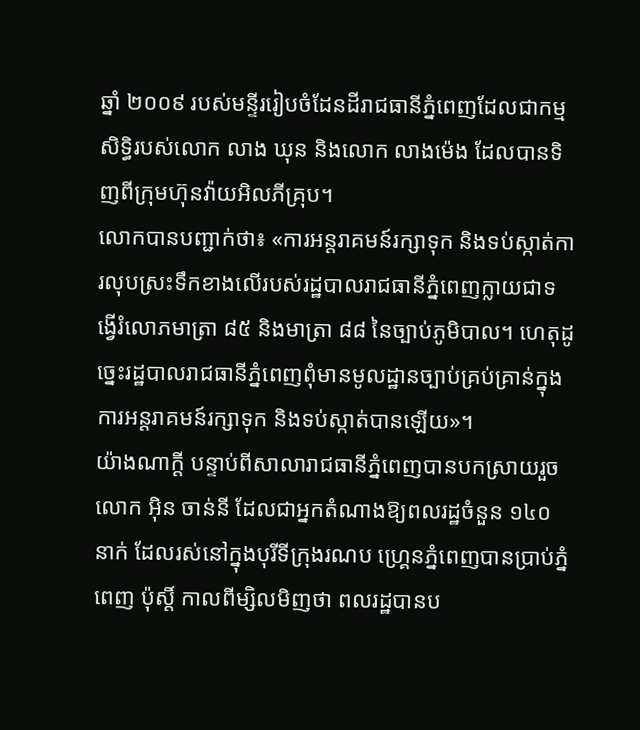ឆ្នាំ ២០០៩ របស់មន្ទីររៀបចំដែនដីរាជធានីភ្នំពេញដែលជាកម្មសិទ្ធិរបស់លោក លាង ឃុន និងលោក លាងម៉េង ដែលបានទិញពីក្រុមហ៊ុនវ៉ាយអិលភីគ្រុប។
លោកបានបញ្ជាក់ថា៖ «ការអន្តរាគមន៍រក្សាទុក និងទប់ស្កាត់ការលុបស្រះទឹកខាងលើរបស់រដ្ឋបាលរាជធានីភ្នំពេញក្លាយជាទង្វើរំលោភមាត្រា ៨៥ និងមាត្រា ៨៨ នៃច្បាប់ភូមិបាល។ ហេតុដូច្នេះរដ្ឋបាលរាជធានីភ្នំពេញពុំមានមូលដ្ឋានច្បាប់គ្រប់គ្រាន់ក្នុងការអន្តរាគមន៍រក្សាទុក និងទប់ស្កាត់បានឡើយ»។
យ៉ាងណាក្ដី បន្ទាប់ពីសាលារាជធានីភ្នំពេញបានបកស្រាយរួចលោក អ៊ិន ចាន់នី ដែលជាអ្នកតំណាងឱ្យពលរដ្ឋចំនួន ១៤០ នាក់ ដែលរស់នៅក្នុងបុរីទីក្រុងរណប ហ្គ្រេនភ្នំពេញបានប្រាប់ភ្នំពេញ ប៉ុស្តិ៍ កាលពីម្សិលមិញថា ពលរដ្ឋបានប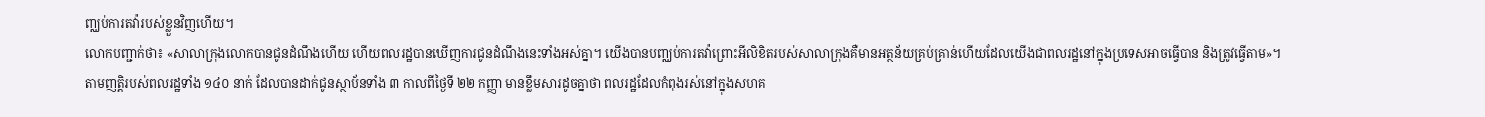ញ្ឈប់ការតវ៉ារបស់ខ្លួនវិញហើយ។
លោកបញ្ជាក់ថា៖ «សាលាក្រុងលោកបានជូនដំណឹងហើយ ហើយពលរដ្ឋបានឃើញការជូនដំណឹងនេះទាំងអស់គ្នា។ យើងបានបញ្ឈប់ការតវ៉ាព្រោះអីលិខិតរបស់សាលាក្រុងគឺមានអត្ថន័យគ្រប់គ្រាន់ហើយដែលយើងជាពលរដ្ឋនៅក្នុងប្រទេសអាចធ្វើបាន និងត្រូវធ្វើតាម»។
តាមញត្តិរបស់ពលរដ្ឋទាំង ១៤០ នាក់ ដែលបានដាក់ជូនស្ថាប័នទាំង ៣ កាលពីថ្ងៃទី ២២ កញ្ញា មានខ្លឹមសារដូចគ្នាថា ពលរដ្ឋដែលកំពុងរស់នៅក្នុងសហគ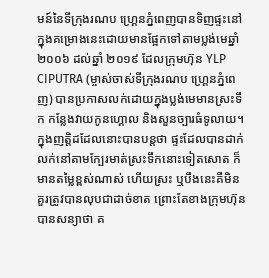មន៍នៃទីក្រុងរណប ហ្គ្រេនភ្នំពេញបានទិញផ្ទះនៅក្នុងគម្រោងនេះដោយមានផ្អែកទៅតាមប្លង់មេឆ្នាំ ២០០៦ ដល់ឆ្នាំ ២០១៩ ដែលក្រុមហ៊ុន YLP CIPUTRA (ម្ចាស់ចាស់ទីក្រុងរណប ហ្គ្រេនភ្នំពេញ) បានប្រកាសលក់ដោយក្នុងប្លង់មេមានស្រះទឹក កន្លែងវាយកូនហ្គោល និងសួនច្បារធំទូលាយ។
ក្នុងញត្តិដដែលនោះបានបន្តថា ផ្ទះដែលបានដាក់លក់នៅតាមក្បែរមាត់ស្រះទឹកនោះទៀតសោត ក៏មានតម្លៃខ្ពស់ណាស់ ហើយស្រះ ឬបឹងនេះគឺមិនគួរត្រូវបានលុបជាដាច់ខាត ព្រោះតែខាងក្រុមហ៊ុនបានសន្យាថា គ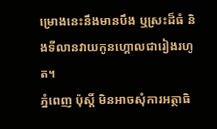ម្រោងនេះនឹងមានបឹង ឬស្រះដ៏ធំ និងទីលានវាយកូនហ្គោលជារៀងរហូត។
ភ្នំពេញ ប៉ុស្តិ៍ មិនអាចសុំការអត្ថាធិ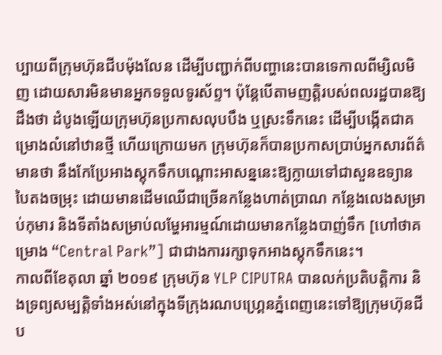ប្បាយពីក្រុមហ៊ុនជីបម៉ុងលែន ដើម្បីបញ្ជាក់ពីបញ្ហានេះបានទេកាលពីម្សិលមិញ ដោយសារមិនមានអ្នកទទួលទូរស័ព្ទ។ ប៉ុន្តែបើតាមញត្តិរបស់ពលរដ្ឋបានឱ្យដឹងថា ដំបូងឡើយក្រុមហ៊ុនប្រកាសលុបបឹង ឬស្រះទឹកនេះ ដើម្បីបង្កើតជាគម្រោងលំនៅឋានថ្មី ហើយក្រោយមក ក្រុមហ៊ុនក៏បានប្រកាសប្រាប់អ្នកសារព័ត៌មានថា នឹងកែប្រែអាងស្តុកទឹកបណ្តោះអាសន្ននេះឱ្យក្លាយទៅជាសួនឧទ្យានបៃតងចម្រុះ ដោយមានដើមឈើជាច្រើនកន្លែងហាត់ប្រាណ កន្លែងលេងសម្រាប់កុមារ និងទីតាំងសម្រាប់លម្ហែអារម្មណ៍ដោយមានកន្លែងបាញ់ទឹក [ហៅថាគម្រោង “Central Park”] ជាជាងការរក្សាទុកអាងស្តុកទឹកនេះ។
កាលពីខែតុលា ឆ្នាំ ២០១៩ ក្រុមហ៊ុន YLP CIPUTRA បានលក់ប្រតិបត្តិការ និងទ្រព្យសម្បត្តិទាំងអស់នៅក្នុងទីក្រុងរណបហ្គ្រេនភ្នំពេញនេះទៅឱ្យក្រុមហ៊ុនជីប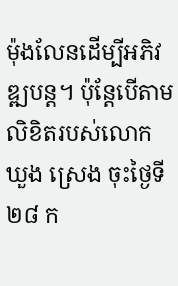ម៉ុងលែនដើម្បីអភិវឌ្ឍបន្ដ។ ប៉ុន្តែបើតាមលិខិតរបស់លោក ឃួង ស្រេង ចុះថ្ងៃទី ២៨ ក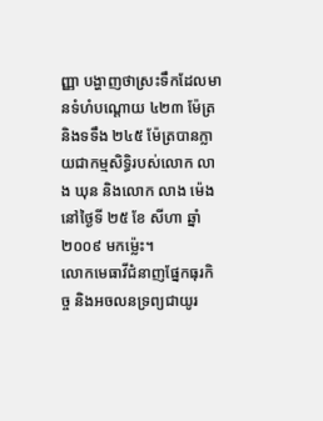ញ្ញា បង្ហាញថាស្រះទឹកដែលមានទំហំបណ្ដោយ ៤២៣ ម៉ែត្រ និងទទឹង ២៤៥ ម៉ែត្របានក្លាយជាកម្មសិទ្ធិរបស់លោក លាង ឃុន និងលោក លាង ម៉េង នៅថ្ងៃទី ២៥ ខែ សីហា ឆ្នាំ ២០០៩ មកម្ល៉េះ។
លោកមេធាវីជំនាញផ្នែកធុរកិច្ច និងអចលនទ្រព្យជាយូរ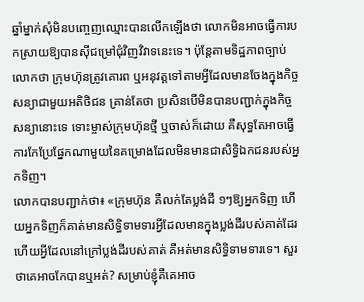ឆ្នាំម្នាក់សុំមិនបញ្ចេញឈ្មោះបានលើកឡើងថា លោកមិនអាចធ្វើការបកស្រាយឱ្យបានស៊ីជម្រៅជុំវិញវិវាទនេះទេ។ ប៉ុន្តែតាមទិដ្ឋភាពច្បាប់លោកថា ក្រុមហ៊ុនត្រូវគោរព ឬអនុវត្តទៅតាមអ្វីដែលមានចែងក្នុងកិច្ចសន្យាជាមួយអតិថិជន គ្រាន់តែថា ប្រសិនបើមិនបានបញ្ជាក់ក្នុងកិច្ចសន្យានោះទេ ទោះម្ចាស់ក្រុមហ៊ុនថ្មី ឬចាស់ក៏ដោយ គឺសុទ្ធតែអាចធ្វើការកែប្រែផ្នែកណាមួយនៃគម្រោងដែលមិនមានជាសិទ្ធិឯកជនរបស់អ្នកទិញ។
លោកបានបញ្ជាក់ថា៖ «ក្រុមហ៊ុន គឺលក់តែប្លង់ដី ១ៗឱ្យអ្នកទិញ ហើយអ្នកទិញក៏គាត់មានសិទ្ធិទាមទារអ្វីដែលមានក្នុងប្លង់ដីរបស់គាត់ដែរ ហើយអ្វីដែលនៅក្រៅប្លង់ដីរបស់គាត់ គឺអត់មានសិទ្ធិទាមទារទេ។ សួរថាគេអាចកែបានឬអត់? សម្រាប់ខ្ញុំគឺគេអាច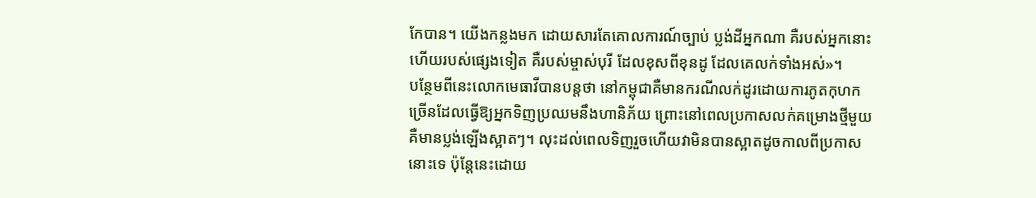កែបាន។ យើងកន្លងមក ដោយសារតែគោលការណ៍ច្បាប់ ប្លង់ដីអ្នកណា គឺរបស់អ្នកនោះហើយរបស់ផ្សេងទៀត គឺរបស់ម្ចាស់បុរី ដែលខុសពីខុនដូ ដែលគេលក់ទាំងអស់»។
បន្ថែមពីនេះលោកមេធាវីបានបន្តថា នៅកម្ពុជាគឺមានករណីលក់ដូរដោយការភូតកុហកច្រើនដែលធ្វើឱ្យអ្នកទិញប្រឈមនឹងហានិភ័យ ព្រោះនៅពេលប្រកាសលក់គម្រោងថ្មីមួយ គឺមានប្លង់ឡើងស្អាតៗ។ លុះដល់ពេលទិញរួចហើយវាមិនបានស្អាតដូចកាលពីប្រកាសនោះទេ ប៉ុន្តែនេះដោយ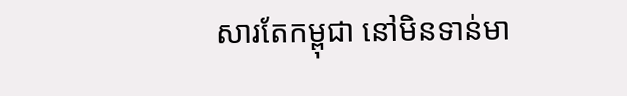សារតែកម្ពុជា នៅមិនទាន់មា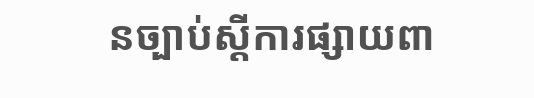នច្បាប់ស្តីការផ្សាយពា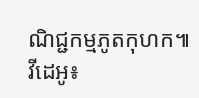ណិជ្ជកម្មភូតកុហក៕
វីដេអូ៖